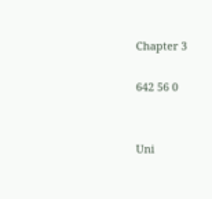Chapter 3

642 56 0


Uni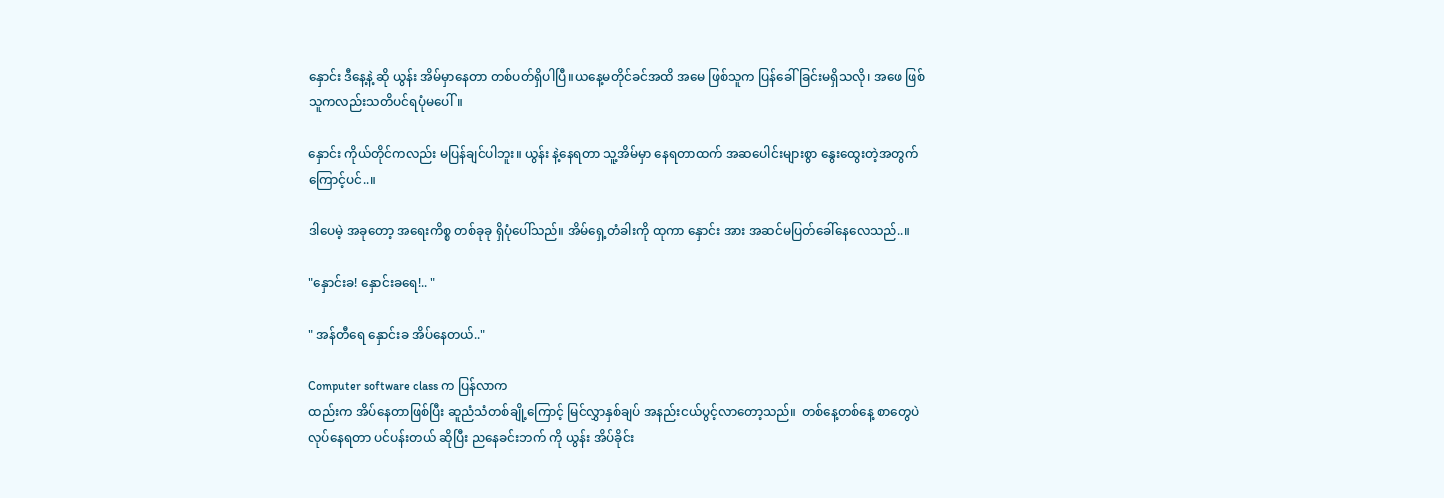နှောင်း ဒီနေ့နဲ့ ဆို ယွန်း အိမ်မှာနေတာ တစ်ပတ်ရှိပါပြီ။ယနေ့မတိုင်ခင်အထိ အမေ ဖြစ်သူက ပြန်ခေါ်ခြင်းမရှိသလို၊ အဖေ ဖြစ်သူကလည်းသတိပင်ရပုံမပေါ်။

နှောင်း ကိုယ်တိုင်ကလည်း မပြန်ချင်ပါဘူး။ ယွန်း နဲ့နေရတာ သူ့အိမ်မှာ နေရတာထက် အဆပေါင်းများစွာ နွေးထွေးတဲ့အတွက် ကြောင့်ပင်..။

ဒါပေမဲ့ အခုတော့ အရေးကိစ္စ တစ်ခုခု ရှိပုံပေါ်သည်။ အိမ်ရှေ့တံခါးကို ထုကာ နှောင်း အား အဆင်မပြတ်ခေါ်နေလေသည်..။

"နှောင်းခ! နှောင်းခရေ!.. "

" အန်တီရေ နှောင်းခ အိပ်နေတယ်.."

Computer software class က ပြန်လာက
ထည်းက အိပ်နေတာဖြစ်ပြီး ဆူညံသံတစ်ချို့ကြောင့် မြင်လွှာနှစ်ချပ် အနည်းငယ်ပွင့်လာတော့သည်။  တစ်နေ့တစ်နေ့ စာတွေပဲ လုပ်နေရတာ ပင်ပန်းတယ် ဆိုပြီး ညနေခင်းဘက် ကို ယွန်း အိပ်ခိုင်း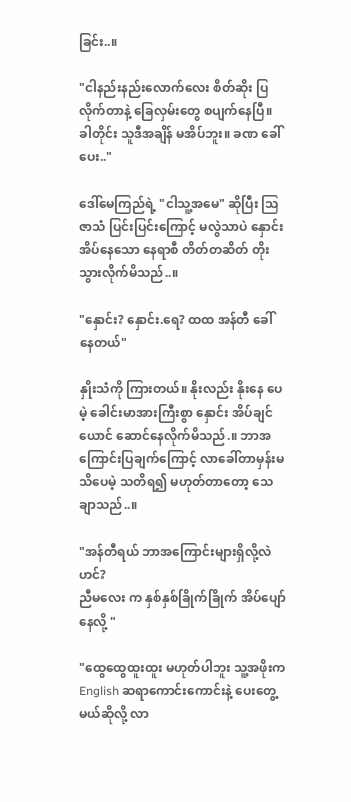ခြင်း..။

"ငါနည်းနည်းလောက်လေး စိတ်ဆိုး ပြလိုက်တာနဲ့ ခြေလှမ်းတွေ စပျက်နေပြီ။ ခါတိုင်း သူဒီအချိန် မအိပ်ဘူး။ ‌ခဏ ခေါ်ပေး.."

ဒေါ်မေကြည်ရဲ့ "ငါသူ့အမေ" ဆိုပြီး ဩဇာသံ ပြင်းပြင်းကြောင့် မလွဲသာပဲ နှောင်းအိပ်နေသော နေရာစီ တိတ်တဆိတ် တိုးသွားလိုက်မိသည်..။

"နှောင်း? နှောင်း.ရေ? ထထ အန်တီ ခေါ်နေတယ်"

နှိုးသံကို ကြားတယ်။ နိုးလည်း နိုးနေ ပေမဲ့ ခေါင်းမာအားကြီးစွာ နှောင်း အိပ်ချင်ယောင် ဆောင်နေလိုက်မိသည်.။ ဘာအကြောင်းပြချက်ကြောင့် လာခေါ်တာမှန်းမသိပေမဲ့ သတိရ၍ မဟုတ်တာတော့ သေချာသည်..။

"အန်တီရယ် ဘာအကြောင်းများရှိလို့လဲဟင်?
ညီမလေး က နှစ်နှစ်ခြိုက်ခြိုက် အိပ်ပျော်နေလို့ "

"ထွေထွေထူးထူး မဟုတ်ပါဘူး သူ့အဖိုးက English ဆရာကောင်းကောင်းနဲ့ ပေးတွေ့မယ်ဆိုလို့ လာ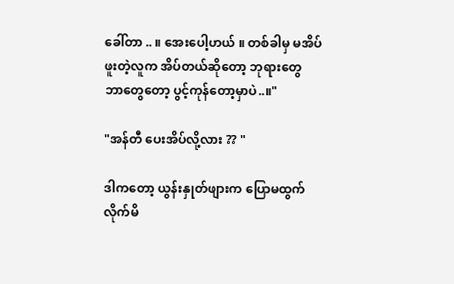ခေါ်တာ .. ။ အေးပေါ့ဟယ် ။ တစ်ခါမှ မအိပ်ဖူးတဲ့လူက အိပ်တယ်ဆိုတော့ ဘုရားတွေ ဘာတွေတော့ ပွင့်ကုန်တော့မှာပဲ..။"

"အန်တီ ပေးအိပ်လို့လား ?? "

ဒါကတော့ ယွန်းနှုတ်ဖျားက ပြောမထွက်လိုက်မိ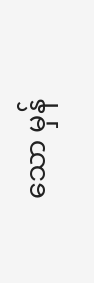သော မှန်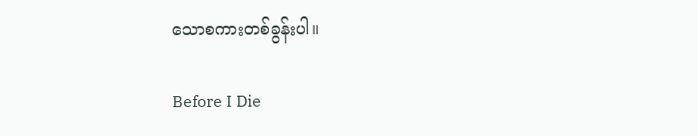သောစကားတစ်ခွန်းပါ။

Before I Die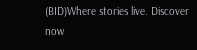(BID)Where stories live. Discover now